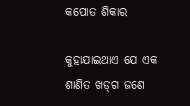କପୋତ ଶିକାର

କୁହାଯାଇଥାଏ ଯେ ଏକ ଶାଣିତ ଖଡ୍‌ଗ ଜଣେ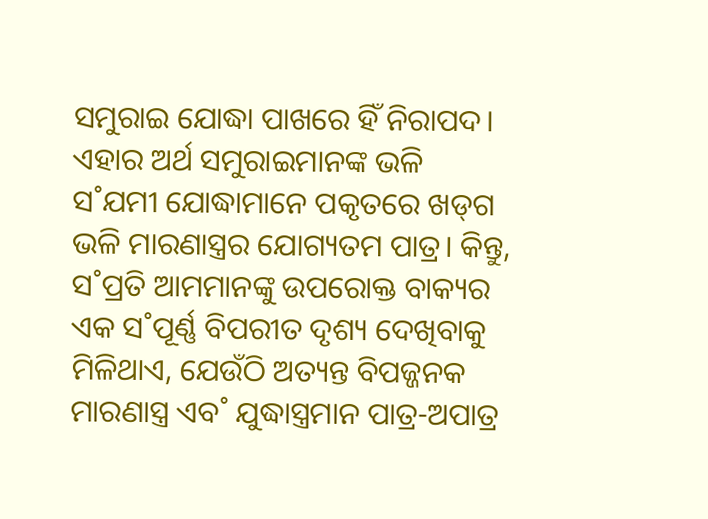ସମୁରାଇ ଯୋଦ୍ଧା ପାଖରେ ହିଁ ନିରାପଦ। ଏହାର ଅର୍ଥ ସମୁରାଇମାନଙ୍କ ଭଳି ସ˚ଯମୀ ଯୋଦ୍ଧାମାନେ ପକୃତରେ ଖଡ୍‌ଗ ଭଳି ମାରଣାସ୍ତ୍ରର ଯୋଗ୍ୟତମ ପାତ୍ର। କିନ୍ତୁ, ସ˚ପ୍ରତି ଆମମାନଙ୍କୁ ଉପରୋକ୍ତ ବାକ୍ୟର ଏକ ସ˚ପୂର୍ଣ୍ଣ ବିପରୀତ ଦୃଶ୍ୟ ଦେଖିବାକୁ ମିଳିଥାଏ, ଯେଉଁଠି ଅତ୍ୟନ୍ତ ବିପଜ୍ଜନକ ମାରଣାସ୍ତ୍ର ଏବ˚ ଯୁଦ୍ଧାସ୍ତ୍ରମାନ ପାତ୍ର-ଅପାତ୍ର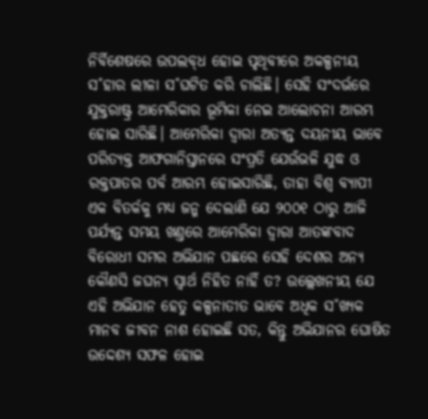ନିର୍ବିଶେଷରେ ଉପଲବ୍‌ଧ ହୋଇ ପୃଥିବୀରେ ଅକଳ୍ପନୀୟ ସ˚ହାର ଲୀଳା ସ˚ଘଟିତ କରି ଚାଲିଛି। ସେହି ସଂଦର୍ଭରେ ଯୁକ୍ତରାଷ୍ଟ୍ର ଆମେରିକାର ଭୂମିକା ନେଇ ଆଲୋଚନା ଆରମ୍ଭ ହୋଇ ସାରିଛି। ଆମେରିକା ଦ୍ବାରା ଅତ୍ୟନ୍ତ ଦୟନୀୟ ଭାବେ ପରିତ୍ୟକ୍ତ ଆଫଗାନିସ୍ତାନରେ ସଂପ୍ରତି ଯେଉଁଭଳି ଯୁଦ୍ଧ ଓ ରକ୍ତପାତର ପର୍ବ ଆରମ୍ଭ ହୋଇସାରିଛି, ତାହା ବିଶ୍ବ ବ୍ୟାପୀ ଏକ ବିତର୍କକୁ ମଧ୍ୟ ଜନ୍ମ ଦେଲାଣି ଯେ ୨୦୦୧ ଠାରୁ ଆଜି ପର୍ଯ୍ୟନ୍ତ ସମୟ ଖଣ୍ତରେ ଆମେରିକା ଦ୍ବାରା ଆତଙ୍କବାଦ ବିରୋଧୀ ସମର ଅଭିଯାନ ପଛରେ ସେହି ଦେଶର ଅନ୍ୟ କୌଣସି ଜଘନ୍ୟ ସ୍ବାର୍ଥ ନିହିତ ନାହିଁ ତ? ଉଲ୍ଲେଖନୀୟ ଯେ ଏହି ଅଭିଯାନ ହେତୁ କଳ୍ପନାତୀତ ଭାବେ ଅଧିକ ସ˚ଖ୍ୟକ ମାନବ ଜୀବନ ନାଶ ହୋଇଛି ସତ, କିନ୍ତୁ ଅଭିଯାନର ଘୋଷିତ ଉଦ୍ଦେଶ୍ୟ ସଫଳ ହୋଇ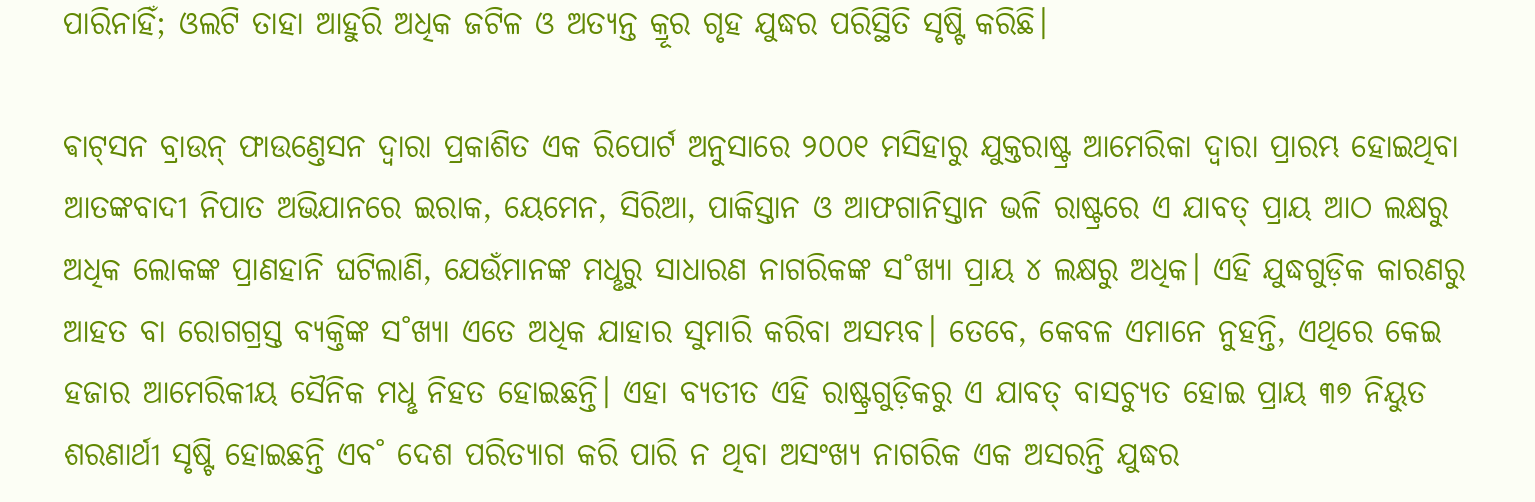ପାରିନାହିଁ; ଓଲଟି ତାହା ଆହୁରି ଅଧିକ ଜଟିଳ ଓ ଅତ୍ୟନ୍ତ କ୍ରୂର ଗୃହ ଯୁଦ୍ଧର ପରିସ୍ଥିତି ସୃଷ୍ଟି କରିଛି।

ଵାଟ୍‌ସନ ବ୍ରାଉନ୍‌ ଫାଉଣ୍ତେସନ ଦ୍ବାରା ପ୍ରକାଶିତ ଏକ ରିପୋର୍ଟ ଅନୁସାରେ ୨୦୦୧ ମସିହାରୁ ଯୁକ୍ତରାଷ୍ଟ୍ର ଆମେରିକା ଦ୍ବାରା ପ୍ରାରମ୍ଭ ହୋଇଥିବା ଆତଙ୍କବାଦୀ ନିପାତ ଅଭିଯାନରେ ଇରାକ, ୟେମେନ, ସିରିଆ, ପାକିସ୍ତାନ ଓ ଆଫଗାନିସ୍ତାନ ଭଳି ରାଷ୍ଟ୍ରରେ ଏ ଯାବତ୍‌ ପ୍ରାୟ ଆଠ ଲକ୍ଷରୁ ଅଧିକ ଲୋକଙ୍କ ପ୍ରାଣହାନି ଘଟିଲାଣି, ଯେଉଁମାନଙ୍କ ମଧୢରୁ ସାଧାରଣ ନାଗରିକଙ୍କ ସ˚ଖ୍ୟା ପ୍ରାୟ ୪ ଲକ୍ଷରୁ ଅଧିକ। ଏହି ଯୁଦ୍ଧଗୁଡ଼ିକ କାରଣରୁ ଆହତ ବା ରୋଗଗ୍ରସ୍ତ ବ୍ୟକ୍ତିଙ୍କ ସ˚ଖ୍ୟା ଏତେ ଅଧିକ ଯାହାର ସୁମାରି କରିବା ଅସମ୍ଭବ। ତେବେ, କେବଳ ଏମାନେ ନୁହନ୍ତି, ଏଥିରେ କେଇ ହଜାର ଆମେରିକୀୟ ସୈନିକ ମଧୢ ନିହତ ହୋଇଛନ୍ତି। ଏହା ବ୍ୟତୀତ ଏହି ରାଷ୍ଟ୍ରଗୁଡ଼ିକରୁ ଏ ଯାବତ୍‌ ବାସଚ୍ୟୁତ ହୋଇ ପ୍ରାୟ ୩୭ ନିୟୁତ ଶରଣାର୍ଥୀ ସୃଷ୍ଟି ହୋଇଛନ୍ତି ଏବ˚ ଦେଶ ପରିତ୍ୟାଗ କରି ପାରି ନ ଥିବା ଅସଂଖ୍ୟ ନାଗରିକ ଏକ ଅସରନ୍ତି ଯୁଦ୍ଧର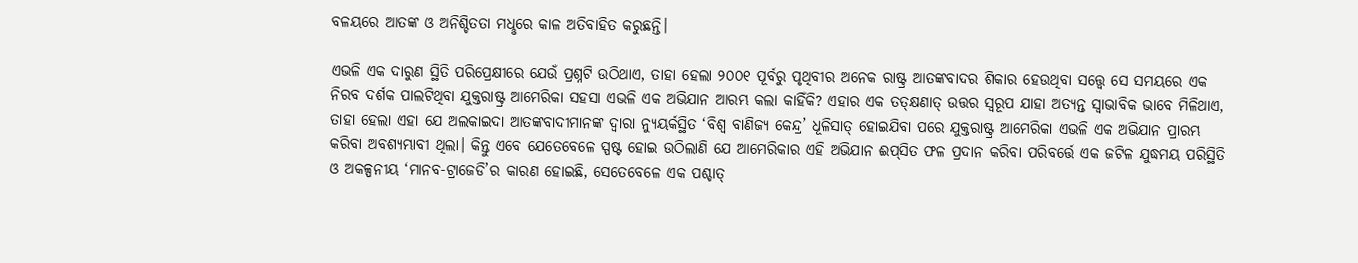ବଳୟରେ ଆତଙ୍କ ଓ ଅନିଶ୍ଚିତତା ମଧୢରେ କାଳ ଅତିବାହିତ କରୁଛନ୍ତି।

ଏଭଳି ଏକ ଦାରୁଣ ସ୍ଥିତି ପରିପ୍ରେକ୍ଷୀରେ ଯେଉଁ ପ୍ରଶ୍ନଟି ଉଠିଥାଏ, ତାହା ହେଲା ୨୦୦୧ ପୂର୍ବରୁ ପୃଥିବୀର ଅନେକ ରାଷ୍ଟ୍ର ଆତଙ୍କବାଦର ଶିକାର ହେଉଥିବା ସତ୍ତ୍ବେ ସେ ସମୟରେ ଏକ ନିରବ ଦର୍ଶକ ପାଲଟିଥିବା ଯୁକ୍ତରାଷ୍ଟ୍ର ଆମେରିକା ସହସା ଏଭଳି ଏକ ଅଭିଯାନ ଆରମ୍ଭ କଲା କାହିଁକି? ଏହାର ଏକ ତତ୍‌କ୍ଷଣାତ୍‌ ଉତ୍ତର ସ୍ବରୂପ ଯାହା ଅତ୍ୟନ୍ତ ସ୍ବାଭାବିକ ଭାବେ ମିଳିଥାଏ, ତାହା ହେଲା ଏହା ଯେ ଅଲକାଇଦା ଆତଙ୍କବାଦୀମାନଙ୍କ ଦ୍ବାରା ନ୍ୟୁୟର୍କସ୍ଥିତ ‘ବିଶ୍ବ ବାଣିଜ୍ୟ କେନ୍ଦ୍ର’ ଧୂଳିସାତ୍‌ ହୋଇଯିବା ପରେ ଯୁକ୍ତରାଷ୍ଟ୍ର ଆମେରିକା ଏଭଳି ଏକ ଅଭିଯାନ ପ୍ରାରମ୍ଭ କରିବା ଅବଶ୍ୟମ୍ଭାବୀ ଥିଲା। କିନ୍ତୁ ଏବେ ଯେତେବେଳେ ସ୍ପଷ୍ଟ ହୋଇ ଉଠିଲାଣି ଯେ ଆମେରିକାର ଏହି ଅଭିଯାନ ଈପ୍‌ସିତ ଫଳ ପ୍ରଦାନ କରିବା ପରିବର୍ତ୍ତେ ଏକ ଜଟିଳ ଯୁଦ୍ଧମୟ ପରିସ୍ଥିତି ଓ ଅକଳ୍ପନୀୟ ‘ମାନବ-ଟ୍ରାଜେଡି’ର କାରଣ ହୋଇଛି, ସେତେବେଳେ ଏକ ପଶ୍ଚାତ୍‌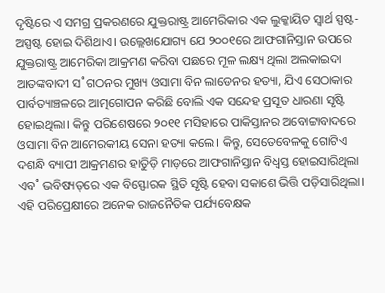ଦୃଷ୍ଟିରେ ଏ ସମଗ୍ର ପ୍ରକରଣରେ ଯୁକ୍ତରାଷ୍ଟ୍ର ଆମେରିକାର ଏକ ଲୁକ୍କାୟିତ ସ୍ବାର୍ଥ ସ୍ପଷ୍ଟ-ଅସ୍ପଷ୍ଟ ହୋଇ ଦିଶିଥାଏ। ଉଲ୍ଲେଖଯୋଗ୍ୟ ଯେ ୨୦୦୧ରେ ଆଫଗାନିସ୍ତାନ ଉପରେ ଯୁକ୍ତରାଷ୍ଟ୍ର ଆମେରିକା ଆକ୍ରମଣ କରିବା ପଛରେ ମୂଳ ଲକ୍ଷ୍ୟ ଥିଲା ଅଲକାଇଦା ଆତଙ୍କବାଦୀ ସ˚ଗଠନର ମୁଖ୍ୟ ଓସାମା ବିନ ଲାଡେନର ହତ୍ୟା, ଯିଏ ସେଠାକାର ପାର୍ବତ୍ୟାଞ୍ଚଳରେ ଆତ୍ମଗୋପନ କରିଛି ବୋଲି ଏକ ସନ୍ଦେହ ପ୍ରସୂତ ଧାରଣା ସୃଷ୍ଟି ହୋଇଥିଲା। କିନ୍ତୁ ପରିଶେଷରେ ୨୦୧୧ ମସିହାରେ ପାକିସ୍ତାନର ଅବୋଟ୍ଟାବାଦରେ ଓସାମା ବିନ ଆମେରକୀୟ ସେନା ହତ୍ୟା କଲେ। କିନ୍ତୁ, ସେତେବେଳକୁ ଗୋଟିଏ ଦଶନ୍ଧି ବ୍ୟାପୀ ଆକ୍ରମଣର ହାତିୁଡ଼ି ମାଡ଼ରେ ଆଫଗାନିସ୍ତାନ ବିଧ୍ବସ୍ତ ହୋଇସାରିଥିଲା ଏବ˚ ଭବିଷ୍ୟତ୍‌ରେ ଏକ ବିସ୍ଫୋରକ ସ୍ଥିତି ସୃଷ୍ଟି ହେବା ସକାଶେ ଭିତ୍ତି ପଡ଼ିସାରିଥିଲା। ଏହି ପରିପ୍ରେକ୍ଷୀରେ ଅନେକ ରାଜନୈତିକ ପର୍ଯ୍ୟବେକ୍ଷକ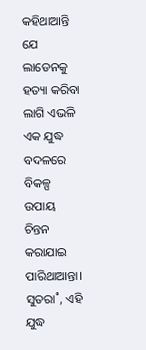କହିଥାଆନ୍ତି ଯେ ଲାଡେନକୁ ହତ୍ୟା କରିବା ଲାଗି ଏଭଳି ଏକ ଯୁଦ୍ଧ ବଦଳରେ ବିକଳ୍ପ ଉପାୟ ଚିନ୍ତନ କରାଯାଇ ପାରିଥାଆନ୍ତା। ସୁତରା˚, ଏହି ଯୁଦ୍ଧ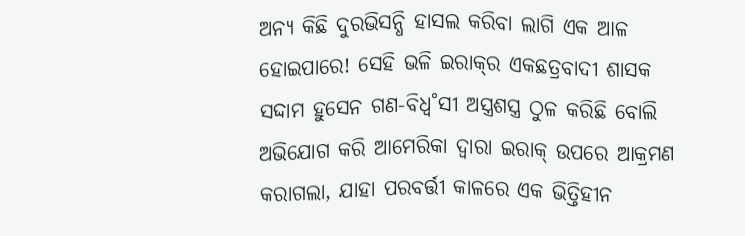ଅନ୍ୟ କିଛି ଦୁରଭିସନ୍ଧି ହାସଲ କରିବା ଲାଗି ଏକ ଆଳ ହୋଇପାରେ! ସେହି ଭଳି ଇରାକ୍‌ର ଏକଛତ୍ରବାଦୀ ଶାସକ ସଦ୍ଦାମ ହୁସେନ ଗଣ-ବିଧ୍ବ˚ସୀ ଅସ୍ତ୍ରଶସ୍ତ୍ର ଠୁଳ କରିଛି ବୋଲି ଅଭିଯୋଗ କରି ଆମେରିକା ଦ୍ବାରା ଇରାକ୍‌ ଉପରେ ଆକ୍ରମଣ କରାଗଲା, ଯାହା ପରବର୍ତ୍ତୀ କାଳରେ ଏକ ଭିତ୍ତିହୀନ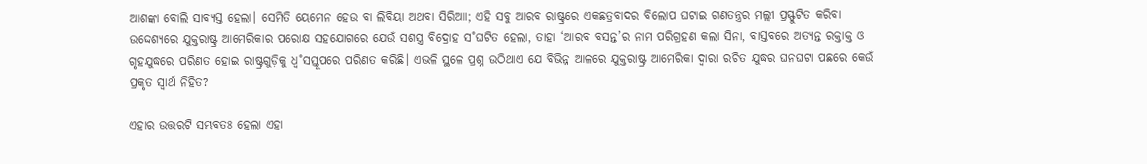ଆଶଙ୍କା ବୋଲି ସାବ୍ୟସ୍ତ ହେଲା। ସେମିତି ୟେମେନ ହେଉ ବା ଲିବିୟା ଅଥବା ସିରିଆା; ଏହି ସବୁ ଆରବ ରାଷ୍ଟ୍ରରେ ଏକଛତ୍ରବାଦର ବିଲୋପ ଘଟାଇ ଗଣତନ୍ତ୍ରର ମଲ୍ଲୀ ପ୍ରସ୍ଫୁଟିତ କରିବା ଉଦ୍ଦେଶ୍ୟରେ ଯୁକ୍ତରାଷ୍ଟ୍ର ଆମେରିକାର ପରୋକ୍ଷ ସହଯୋଗରେ ଯେଉଁ ସଶସ୍ତ୍ର ବିଦ୍ରୋହ ସ˚ଘଟିତ ହେଲା, ତାହା ‘ଆରବ ବସନ୍ତ’ର ନାମ ପରିଗ୍ରହଣ କଲା ସିନା, ବାସ୍ତବରେ ଅତ୍ୟନ୍ତ ରକ୍ତାକ୍ତ ଓ ଗୃହଯୁଦ୍ଧରେ ପରିଣତ ହୋଇ ରାଷ୍ଟ୍ରଗୁଡ଼ିକୁ ଧ୍ବ˚ସସ୍ତୂପରେ ପରିଣତ କରିଛି। ଏଭଳି ସ୍ଥଳେ ପ୍ରଶ୍ନ ଉଠିଥାଏ ଯେ ବିଭିନ୍ନ ଆଳରେ ଯୁକ୍ତରାଷ୍ଟ୍ର ଆମେରିକା ଦ୍ବାରା ରଚିତ ଯୁଦ୍ଧର ଘନଘଟା ପଛରେ କେଉଁ ପ୍ରକୃତ ସ୍ବାର୍ଥ ନିହିତ?

ଏହାର ଉତ୍ତରଟି ସମ୍ଭବତଃ ହେଲା ଏହା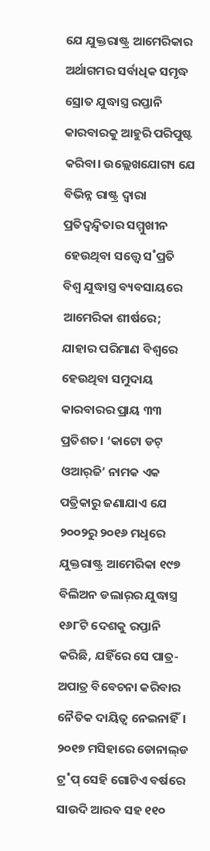ଯେ ଯୁକ୍ତରାଷ୍ଟ୍ର ଆମେରିକାର ଅର୍ଥାଗମର ସର୍ବାଧିକ ସମୃଦ୍ଧ ସ୍ରୋତ ଯୁଦ୍ଧାସ୍ତ୍ର ରପ୍ତାନି କାରବାରକୁ ଆହୁରି ପରିପୁଷ୍ଟ କରିବା। ଉଲ୍ଲେଖଯୋଗ୍ୟ ଯେ ବିଭିନ୍ନ ରାଷ୍ଟ୍ର ଦ୍ବାରା ପ୍ରତିଦ୍ବନ୍ଦ୍ବିତାର ସମ୍ମୁଖୀନ ହେଉଥିବା ସତ୍ତ୍ବେ ସ˚ପ୍ରତି ବିଶ୍ବ ଯୁଦ୍ଧାସ୍ତ୍ର ବ୍ୟବସାୟରେ ଆମେରିକା ଶୀର୍ଷରେ; ଯାହାର ପରିମାଣ ବିଶ୍ବରେ ହେଉଥିବା ସମୁଦାୟ କାରବାରର ପ୍ରାୟ ୩୩ ପ୍ରତିଶତ। ‘କାଟୋ ଡଟ୍‌ ଓଆର‌୍‌ଜି’ ନାମକ ଏକ ପତ୍ରିକାରୁ ଜଣାଯାଏ ଯେ ୨୦୦୨ରୁ ୨୦୧୬ ମଧୢରେ ଯୁକ୍ତରାଷ୍ଟ୍ର ଆମେରିକା ୧୯୭ ବିଲିଅନ ଡଲାର୍‌ର ଯୁଦ୍ଧାସ୍ତ୍ର ୧୬୮ଟି ଦେଶକୁ ରପ୍ତାନି କରିଛି, ଯହିଁରେ ସେ ପାତ୍ର-ଅପାତ୍ର ବିବେଚନା କରିବାର ନୈତିକ ଦାୟିତ୍ବ ନେଇନାହିଁ। ୨୦୧୭ ମସିହାରେ ଡୋନାଲ୍‌ଡ ଟ୍ର˚ପ୍‌ ସେହି ଗୋଟିଏ ବର୍ଷରେ ସାଉଦି ଆରବ ସହ ୧୧୦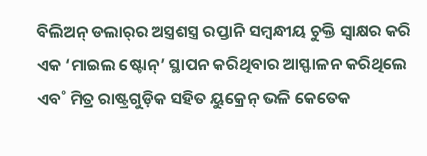ବିଲିଅନ୍‌ ଡଲାର୍‌ର ଅସ୍ତ୍ରଶସ୍ତ୍ର ରପ୍ତାନି ସମ୍ବନ୍ଧୀୟ ଚୁକ୍ତି ସ୍ବାକ୍ଷର କରି ଏକ ‘ମାଇଲ ଷ୍ଟୋନ୍‌’ ସ୍ଥାପନ କରିଥିବାର ଆସ୍ଫାଳନ କରିଥିଲେ ଏବ˚ ମିତ୍ର ରାଷ୍ଟ୍ରଗୁଡ଼ିକ ସହିତ ୟୁକ୍ରେନ୍‌ ଭଳି କେତେକ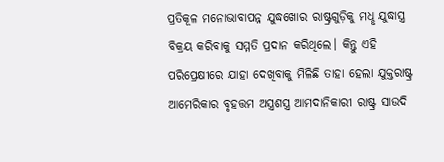ପ୍ରତିକୂଳ ମନୋଭାବାପନ୍ନ ଯୁଦ୍ଧଖୋର ରାଷ୍ଟ୍ରଗୁଡ଼ିକୁ ମଧୢ ଯୁଦ୍ଧାସ୍ତ୍ର ବିକ୍ରୟ କରିବାକୁ ସମ୍ମତି ପ୍ରଦାନ କରିଥିଲେ। କିନ୍ତୁ ଏହି ପରିପ୍ରେକ୍ଷୀରେ ଯାହା ଦେଖିବାକୁ ମିଳିଛି ତାହା ହେଲା ଯୁକ୍ତରାଷ୍ଟ୍ର ଆମେରିକାର ବୃହତ୍ତମ ଅସ୍ତ୍ରଶସ୍ତ୍ର ଆମଦାନିକାରୀ ରାଷ୍ଟ୍ର ସାଉଦି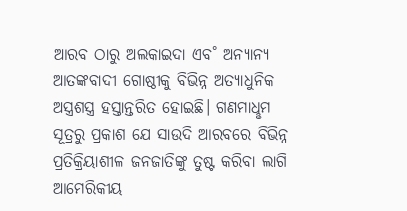ଆରବ ଠାରୁ ଅଲକାଇଦା ଏବ˚ ଅନ୍ୟାନ୍ୟ ଆତଙ୍କବାଦୀ ଗୋଷ୍ଠୀକୁ ବିଭିନ୍ନ ଅତ୍ୟାଧୁନିକ ଅସ୍ତ୍ରଶସ୍ତ୍ର ହସ୍ତାନ୍ତରିତ ହୋଇଛି। ଗଣମାଧୢମ ସୂତ୍ରରୁ ପ୍ରକାଶ ଯେ ସାଉଦି ଆରବରେ ବିଭିନ୍ନ ପ୍ରତିକ୍ରିୟାଶୀଳ ଜନଜାତିଙ୍କୁ ତୁଷ୍ଟ କରିବା ଲାଗି ଆମେରିକୀୟ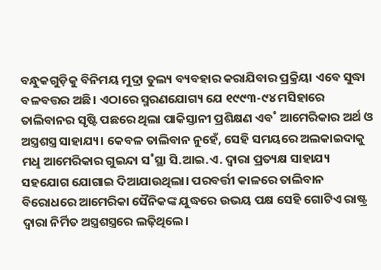ବନ୍ଧୁକଗୁଡ଼ିକୁ ବିନିମୟ ମୁଦ୍ରା ତୁଲ୍ୟ ବ୍ୟବହାର କରାଯିବାର ପ୍ରକ୍ରିୟା ଏବେ ସୁଦ୍ଧା ବଳବତ୍ତର ଅଛି। ଏଠାରେ ସ୍ମରଣଯୋଗ୍ୟ ଯେ ୧୯୯୩-୯୪ ମସିହାରେ ତାଲିବାନର ସୃଷ୍ଟି ପଛରେ ଥିଲା ପାକିସ୍ତାନୀ ପ୍ରଶିକ୍ଷଣ ଏବ˚ ଆମେରିକାର ଅର୍ଥ ଓ ଅସ୍ତ୍ରଶସ୍ତ୍ର ସାହାଯ୍ୟ। କେବଳ ତାଲିବାନ ନୁହେଁ, ସେହି ସମୟରେ ଅଲକାଇଦାକୁ ମଧୢ ଆମେରିକାର ଗୁଇନ୍ଦା ସ˚ସ୍ଥା ସି.ଆଇ.ଏ. ଦ୍ବାରା ପ୍ରତ୍ୟକ୍ଷ ସାହାଯ୍ୟ ସହଯୋଗ ଯୋଗାଇ ଦିଆଯାଉଥିଲା। ପରବର୍ତ୍ତୀ କାଳରେ ତାଲିବାନ ବିରୋଧରେ ଆମେରିକା ସୈନିକଙ୍କ ଯୁଦ୍ଧରେ ଉଭୟ ପକ୍ଷ ସେହି ଗୋଟିଏ ରାଷ୍ଟ୍ର ଦ୍ବାରା ନିର୍ମିତ ଅସ୍ତ୍ରଶସ୍ତ୍ରରେ ଲଢ଼ିଥିଲେ।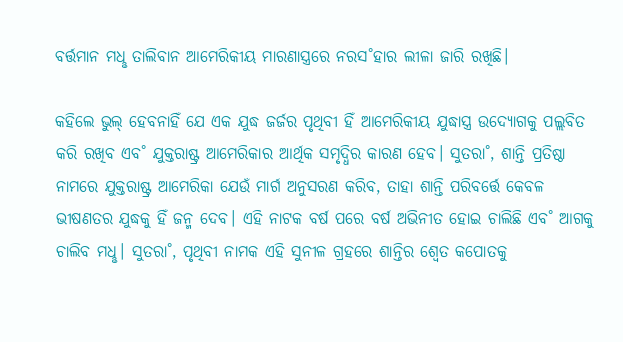ବର୍ତ୍ତମାନ ମଧୢ ତାଲିବାନ ଆମେରିକୀୟ ମାରଣାସ୍ତ୍ରରେ ନରସ˚ହାର ଲୀଳା ଜାରି ରଖିଛି।

କହିଲେ ଭୁଲ୍‌ ହେବନାହିଁ ଯେ ଏକ ଯୁଦ୍ଧ ଜର୍ଜର ପୃଥିବୀ ହିଁ ଆମେରିକୀୟ ଯୁଦ୍ଧାସ୍ତ୍ର ଉଦ୍ୟୋଗକୁ ପଲ୍ଲବିତ କରି ରଖିବ ଏବ˚ ଯୁକ୍ତରାଷ୍ଟ୍ର ଆମେରିକାର ଆର୍ଥିକ ସମୃଦ୍ଧିର କାରଣ ହେବ। ସୁତରା˚, ଶାନ୍ତି ପ୍ରତିଷ୍ଠା ନାମରେ ଯୁକ୍ତରାଷ୍ଟ୍ର ଆମେରିକା ଯେଉଁ ମାର୍ଗ ଅନୁସରଣ କରିବ, ତାହା ଶାନ୍ତି ପରିବର୍ତ୍ତେ କେବଳ ଭୀଷଣତର ଯୁଦ୍ଧକୁ ହିଁ ଜନ୍ମ ଦେବ। ଏହି ନାଟକ ବର୍ଷ ପରେ ବର୍ଷ ଅଭିନୀତ ହୋଇ ଚାଲିଛି ଏବ˚ ଆଗକୁ ଚାଲିବ ମଧୢ। ସୁତରା˚, ପୃଥିବୀ ନାମକ ଏହି ସୁନୀଳ ଗ୍ରହରେ ଶାନ୍ତିର ଶ୍ବେତ କପୋତକୁ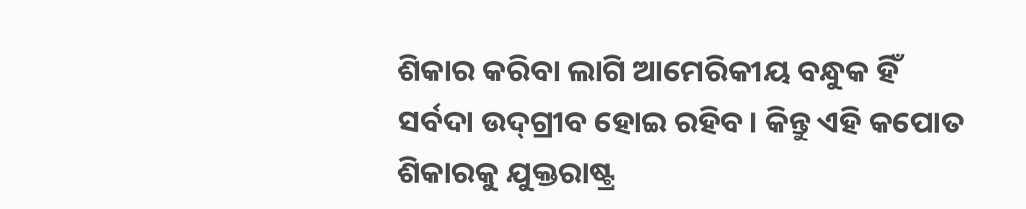ଶିକାର କରିବା ଲାଗି ଆମେରିକୀୟ ବନ୍ଧୁକ ହିଁ ସର୍ବଦା ଉଦ୍‌ଗ୍ରୀବ ହୋଇ ରହିବ। କିନ୍ତୁ ଏହି କପୋତ ଶିକାରକୁ ଯୁକ୍ତରାଷ୍ଟ୍ର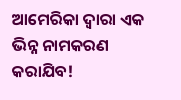ଆମେରିକା ଦ୍ବାରା ଏକ ଭିନ୍ନ ନାମକରଣ କରାଯିବ!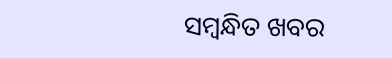ସମ୍ବନ୍ଧିତ ଖବର